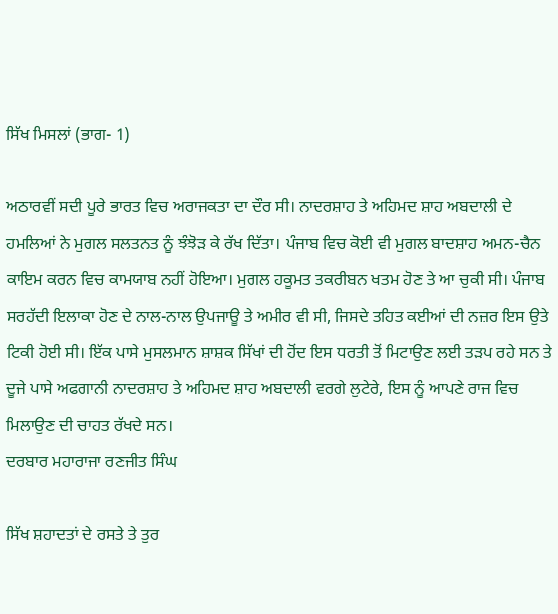ਸਿੱਖ ਮਿਸਲਾਂ (ਭਾਗ- 1)

ਅਠਾਰਵੀਂ ਸਦੀ ਪੂਰੇ ਭਾਰਤ ਵਿਚ ਅਰਾਜਕਤਾ ਦਾ ਦੌਰ ਸੀ। ਨਾਦਰਸ਼ਾਹ ਤੇ ਅਹਿਮਦ ਸ਼ਾਹ ਅਬਦਾਲੀ ਦੇ ਹਮਲਿਆਂ ਨੇ ਮੁਗਲ ਸਲਤਨਤ ਨੂੰ ਝੰਝੋੜ ਕੇ ਰੱਖ ਦਿੱਤਾ। ਪੰਜਾਬ ਵਿਚ ਕੋਈ ਵੀ ਮੁਗਲ ਬਾਦਸ਼ਾਹ ਅਮਨ-ਚੈਨ ਕਾਇਮ ਕਰਨ ਵਿਚ ਕਾਮਯਾਬ ਨਹੀਂ ਹੋਇਆ। ਮੁਗਲ ਹਕੂਮਤ ਤਕਰੀਬਨ ਖਤਮ ਹੋਣ ਤੇ ਆ ਚੁਕੀ ਸੀ। ਪੰਜਾਬ ਸਰਹੱਦੀ ਇਲਾਕਾ ਹੋਣ ਦੇ ਨਾਲ-ਨਾਲ ਉਪਜਾਊ ਤੇ ਅਮੀਰ ਵੀ ਸੀ, ਜਿਸਦੇ ਤਹਿਤ ਕਈਆਂ ਦੀ ਨਜ਼ਰ ਇਸ ਉਤੇ ਟਿਕੀ ਹੋਈ ਸੀ। ਇੱਕ ਪਾਸੇ ਮੁਸਲਮਾਨ ਸ਼ਾਸ਼ਕ ਸਿੱਖਾਂ ਦੀ ਹੋਂਦ ਇਸ ਧਰਤੀ ਤੋਂ ਮਿਟਾਉਣ ਲਈ ਤੜਪ ਰਹੇ ਸਨ ਤੇ ਦੂਜੇ ਪਾਸੇ ਅਫਗਾਨੀ ਨਾਦਰਸ਼ਾਹ ਤੇ ਅਹਿਮਦ ਸ਼ਾਹ ਅਬਦਾਲੀ ਵਰਗੇ ਲੁਟੇਰੇ, ਇਸ ਨੂੰ ਆਪਣੇ ਰਾਜ ਵਿਚ ਮਿਲਾਉਣ ਦੀ ਚਾਹਤ ਰੱਖਦੇ ਸਨ।
ਦਰਬਾਰ ਮਹਾਰਾਜਾ ਰਣਜੀਤ ਸਿੰਘ

ਸਿੱਖ ਸ਼ਹਾਦਤਾਂ ਦੇ ਰਸਤੇ ਤੇ ਤੁਰ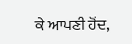ਕੇ ਆਪਣੀ ਹੋਂਦ,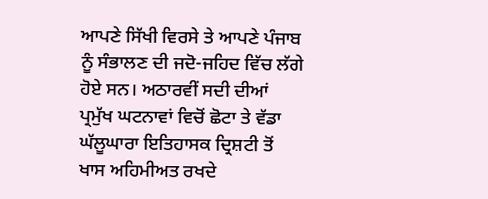ਆਪਣੇ ਸਿੱਖੀ ਵਿਰਸੇ ਤੇ ਆਪਣੇ ਪੰਜਾਬ ਨੂੰ ਸੰਭਾਲਣ ਦੀ ਜਦੋ-ਜਹਿਦ ਵਿੱਚ ਲੱਗੇ ਹੋਏ ਸਨ। ਅਠਾਰਵੀਂ ਸਦੀ ਦੀਆਂ ਪ੍ਰਮੁੱਖ ਘਟਨਾਵਾਂ ਵਿਚੋਂ ਛੋਟਾ ਤੇ ਵੱਡਾ ਘੱਲੂਘਾਰਾ ਇਤਿਹਾਸਕ ਦ੍ਰਿਸ਼ਟੀ ਤੋਂ ਖਾਸ ਅਹਿਮੀਅਤ ਰਖਦੇ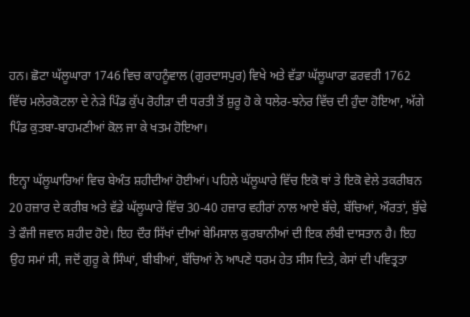ਹਨ। ਛੋਟਾ ਘੱਲੂਘਾਰਾ 1746 ਵਿਚ ਕਾਹਨੂੰਵਾਲ (ਗੁਰਦਾਸਪੁਰ) ਵਿਖੇ ਅਤੇ ਵੱਡਾ ਘੱਲੂਘਾਰਾ ਫਰਵਰੀ 1762 ਵਿੱਚ ਮਲੇਰਕੋਟਲਾ ਦੇ ਨੇੜੇ ਪਿੰਡ ਕੁੱਪ ਰੋਹੀੜਾ ਦੀ ਧਰਤੀ ਤੋਂ ਸ਼ੁਰੂ ਹੋ ਕੇ ਧਲੇਰ-ਝਨੇਰ ਵਿੱਚ ਦੀ ਹੁੰਦਾ ਹੋਇਆ, ਅੱਗੇ ਪਿੰਡ ਕੁਤਬਾ-ਬਾਹਮਣੀਆਂ ਕੋਲ ਜਾ ਕੇ ਖਤਮ ਹੋਇਆ।

ਇਨ੍ਹਾ ਘੱਲੂਘਾਰਿਆਂ ਵਿਚ ਬੇਅੰਤ ਸ਼ਹੀਦੀਆਂ ਹੋਈਆਂ। ਪਹਿਲੇ ਘੱਲੂਘਾਰੇ ਵਿੱਚ ਇਕੋ ਥਾਂ ਤੇ ਇਕੋ ਵੇਲੇ ਤਕਰੀਬਨ 20 ਹਜ਼ਾਰ ਦੇ ਕਰੀਬ ਅਤੇ ਵੱਡੇ ਘੱਲੂਘਾਰੇ ਵਿੱਚ 30-40 ਹਜ਼ਾਰ ਵਹੀਰਾਂ ਨਾਲ ਆਏ ਬੱਚੇ, ਬੱਚਿਆਂ, ਔਰਤਾਂ, ਬੁੱਢੇ ਤੇ ਫੌਜੀ ਜਵਾਨ ਸ਼ਹੀਦ ਹੋਏ। ਇਹ ਦੌਰ ਸਿੱਖਾਂ ਦੀਆਂ ਬੇਮਿਸਾਲ ਕੁਰਬਾਨੀਆਂ ਦੀ ਇਕ ਲੰਬੀ ਦਾਸਤਾਨ ਹੈ। ਇਹ ਉਹ ਸਮਾਂ ਸੀ, ਜਦੋਂ ਗੁਰੂ ਕੇ ਸਿੰਘਾਂ, ਬੀਬੀਆਂ, ਬੱਚਿਆਂ ਨੇ ਆਪਣੇ ਧਰਮ ਹੇਤ ਸੀਸ ਦਿਤੇ, ਕੇਸਾਂ ਦੀ ਪਵਿਤ੍ਰਤਾ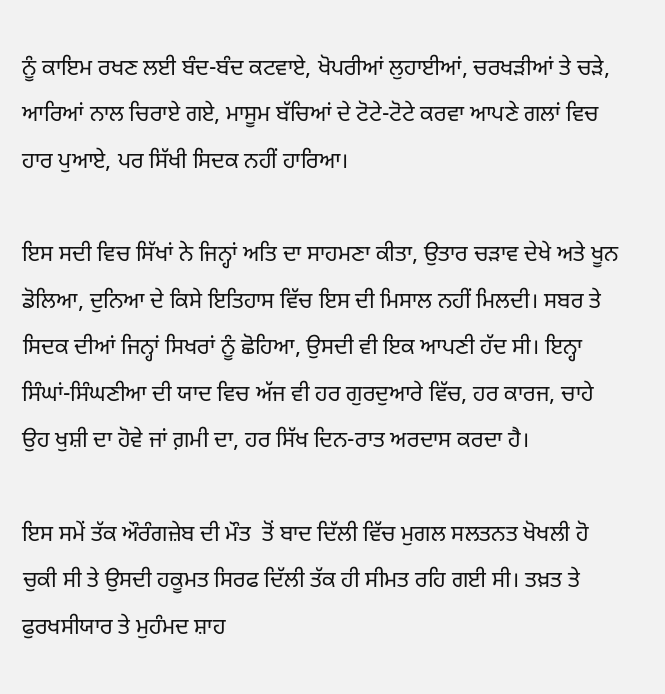ਨੂੰ ਕਾਇਮ ਰਖਣ ਲਈ ਬੰਦ-ਬੰਦ ਕਟਵਾਏ, ਖੋਪਰੀਆਂ ਲੁਹਾਈਆਂ, ਚਰਖੜੀਆਂ ਤੇ ਚੜੇ, ਆਰਿਆਂ ਨਾਲ ਚਿਰਾਏ ਗਏ, ਮਾਸੂਮ ਬੱਚਿਆਂ ਦੇ ਟੋਟੇ-ਟੋਟੇ ਕਰਵਾ ਆਪਣੇ ਗਲਾਂ ਵਿਚ ਹਾਰ ਪੁਆਏ, ਪਰ ਸਿੱਖੀ ਸਿਦਕ ਨਹੀਂ ਹਾਰਿਆ।

ਇਸ ਸਦੀ ਵਿਚ ਸਿੱਖਾਂ ਨੇ ਜਿਨ੍ਹਾਂ ਅਤਿ ਦਾ ਸਾਹਮਣਾ ਕੀਤਾ, ਉਤਾਰ ਚੜਾਵ ਦੇਖੇ ਅਤੇ ਖੂਨ ਡੋਲਿਆ, ਦੁਨਿਆ ਦੇ ਕਿਸੇ ਇਤਿਹਾਸ ਵਿੱਚ ਇਸ ਦੀ ਮਿਸਾਲ ਨਹੀਂ ਮਿਲਦੀ। ਸਬਰ ਤੇ ਸਿਦਕ ਦੀਆਂ ਜਿਨ੍ਹਾਂ ਸਿਖਰਾਂ ਨੂੰ ਛੋਹਿਆ, ਉਸਦੀ ਵੀ ਇਕ ਆਪਣੀ ਹੱਦ ਸੀ। ਇਨ੍ਹਾ ਸਿੰਘਾਂ-ਸਿੰਘਣੀਆ ਦੀ ਯਾਦ ਵਿਚ ਅੱਜ ਵੀ ਹਰ ਗੁਰਦੁਆਰੇ ਵਿੱਚ, ਹਰ ਕਾਰਜ, ਚਾਹੇ ਉਹ ਖੁਸ਼ੀ ਦਾ ਹੋਵੇ ਜਾਂ ਗ਼ਮੀ ਦਾ, ਹਰ ਸਿੱਖ ਦਿਨ-ਰਾਤ ਅਰਦਾਸ ਕਰਦਾ ਹੈ।

ਇਸ ਸਮੇਂ ਤੱਕ ਔਰੰਗਜ਼ੇਬ ਦੀ ਮੌਤ  ਤੋਂ ਬਾਦ ਦਿੱਲੀ ਵਿੱਚ ਮੁਗਲ ਸਲਤਨਤ ਖੋਖਲੀ ਹੋ ਚੁਕੀ ਸੀ ਤੇ ਉਸਦੀ ਹਕੂਮਤ ਸਿਰਫ ਦਿੱਲੀ ਤੱਕ ਹੀ ਸੀਮਤ ਰਹਿ ਗਈ ਸੀ। ਤਖ਼ਤ ਤੇ ਫੁਰਖਸੀਯਾਰ ਤੇ ਮੁਹੰਮਦ ਸ਼ਾਹ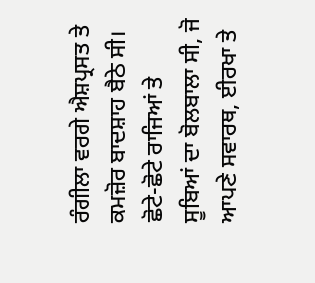ਰੰਗੀਲਾ ਵਰਗੇ ਐਸ਼ਪ੍ਰਸਤ ਤੇ ਕਮਜ਼ੋਰ ਬਾਦਸ਼ਾਹ ਬੈਠੇ ਸੀ। ਛੋਟੇ-ਛੋਟੇ ਰਾਜਿਆਂ ਤੇ ਸੂਬਿਆਂ ਦਾ ਬੋਲਬਾਲਾ ਸੀ, ਜੋ ਆਪਣੇ ਸਵਾਰਥ, ਈਰਖਾ ਤੇ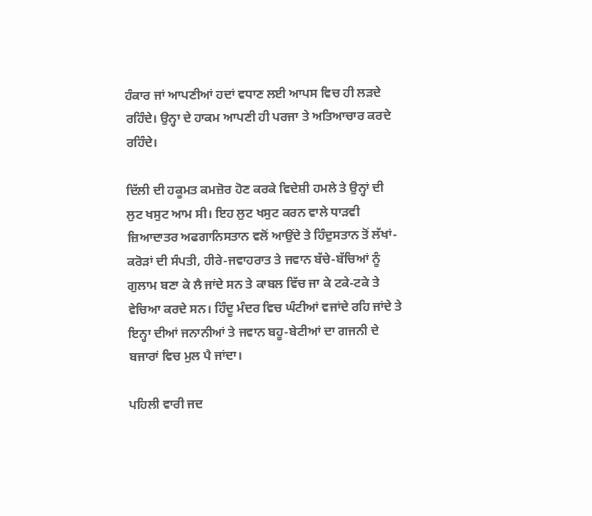ਹੰਕਾਰ ਜਾਂ ਆਪਣੀਆਂ ਹਦਾਂ ਵਧਾਣ ਲਈ ਆਪਸ ਵਿਚ ਹੀ ਲੜਦੇ ਰਹਿੰਦੇ। ਉਨ੍ਹਾ ਦੇ ਹਾਕਮ ਆਪਣੀ ਹੀ ਪਰਜਾ ਤੇ ਅਤਿਆਚਾਰ ਕਰਦੇ ਰਹਿੰਦੇ।

ਦਿੱਲੀ ਦੀ ਹਕੂਮਤ ਕਮਜ਼ੋਰ ਹੋਣ ਕਰਕੇ ਵਿਦੇਸ਼ੀ ਹਮਲੇ ਤੇ ਉਨ੍ਹਾਂ ਦੀ ਲੁਟ ਖਸੁਟ ਆਮ ਸੀ। ਇਹ ਲੁਟ ਖਸੁਟ ਕਰਨ ਵਾਲੇ ਧਾੜਵੀ ਜ਼ਿਆਦਾਤਰ ਅਫਗਾਨਿਸਤਾਨ ਵਲੋਂ ਆਉਂਦੇ ਤੇ ਹਿੰਦੁਸਤਾਨ ਤੋਂ ਲੱਖਾਂ-ਕਰੋੜਾਂ ਦੀ ਸੰਪਤੀ, ਹੀਰੇ-ਜਵਾਹਰਾਤ ਤੇ ਜਵਾਨ ਬੱਚੇ-ਬੱਚਿਆਂ ਨੂੰ ਗੁਲਾਮ ਬਣਾ ਕੇ ਲੈ ਜਾਂਦੇ ਸਨ ਤੇ ਕਾਬਲ ਵਿੱਚ ਜਾ ਕੇ ਟਕੇ-ਟਕੇ ਤੇ ਵੇਚਿਆ ਕਰਦੇ ਸਨ। ਹਿੰਦੂ ਮੰਦਰ ਵਿਚ ਘੰਟੀਆਂ ਵਜਾਂਦੇ ਰਹਿ ਜਾਂਦੇ ਤੇ ਇਨ੍ਹਾ ਦੀਆਂ ਜਨਾਨੀਆਂ ਤੇ ਜਵਾਨ ਬਹੂ-ਬੇਟੀਆਂ ਦਾ ਗਜਨੀ ਦੇ ਬਜਾਰਾਂ ਵਿਚ ਮੁਲ ਪੈ ਜਾਂਦਾ।

ਪਹਿਲੀ ਵਾਰੀ ਜਦ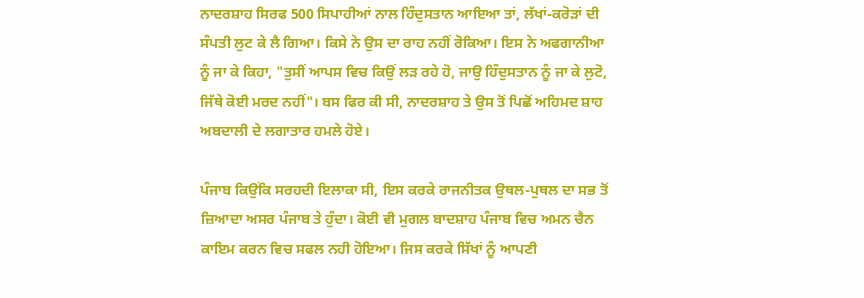ਨਾਦਰਸ਼ਾਹ ਸਿਰਫ 500 ਸਿਪਾਹੀਆਂ ਨਾਲ ਹਿੰਦੁਸਤਾਨ ਆਇਆ ਤਾਂ, ਲੱਖਾਂ-ਕਰੋੜਾਂ ਦੀ ਸੰਪਤੀ ਲੁਟ ਕੇ ਲੈ ਗਿਆ। ਕਿਸੇ ਨੇ ਉਸ ਦਾ ਰਾਹ ਨਹੀਂ ਰੋਕਿਆ। ਇਸ ਨੇ ਅਫਗਾਨੀਆ ਨੂੰ ਜਾ ਕੇ ਕਿਹਾ, "ਤੁਸੀਂ ਆਪਸ ਵਿਚ ਕਿਉਂ ਲੜ ਰਹੇ ਹੋ, ਜਾਉ ਹਿੰਦੁਸਤਾਨ ਨੂੰ ਜਾ ਕੇ ਲੁਟੋ, ਜਿੱਥੇ ਕੋਈ ਮਰਦ ਨਹੀਂ"। ਬਸ ਫਿਰ ਕੀ ਸੀ, ਨਾਦਰਸ਼ਾਹ ਤੇ ਉਸ ਤੋਂ ਪਿਛੋਂ ਅਹਿਮਦ ਸ਼ਾਹ ਅਬਦਾਲੀ ਦੇ ਲਗਾਤਾਰ ਹਮਲੇ ਹੋਏ।

ਪੰਜਾਬ ਕਿਉਂਕਿ ਸਰਹਦੀ ਇਲਾਕਾ ਸੀ, ਇਸ ਕਰਕੇ ਰਾਜਨੀਤਕ ਉਥਲ-ਪੁਥਲ ਦਾ ਸਭ ਤੋਂ ਜ਼ਿਆਦਾ ਅਸਰ ਪੰਜਾਬ ਤੇ ਹੁੰਦਾ। ਕੋਈ ਵੀ ਮੁਗਲ ਬਾਦਸ਼ਾਹ ਪੰਜਾਬ ਵਿਚ ਅਮਨ ਚੈਨ ਕਾਇਮ ਕਰਨ ਵਿਚ ਸਫਲ ਨਹੀ ਹੋਇਆ। ਜਿਸ ਕਰਕੇ ਸਿੱਖਾਂ ਨੂੰ ਆਪਣੀ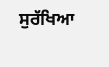ਸੁਰੱਖਿਆ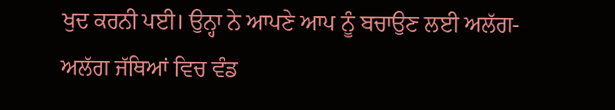ਖੁਦ ਕਰਨੀ ਪਈ। ਉਨ੍ਹਾ ਨੇ ਆਪਣੇ ਆਪ ਨੂੰ ਬਚਾਉਣ ਲਈ ਅਲੱਗ-ਅਲੱਗ ਜੱਥਿਆਂ ਵਿਚ ਵੰਡ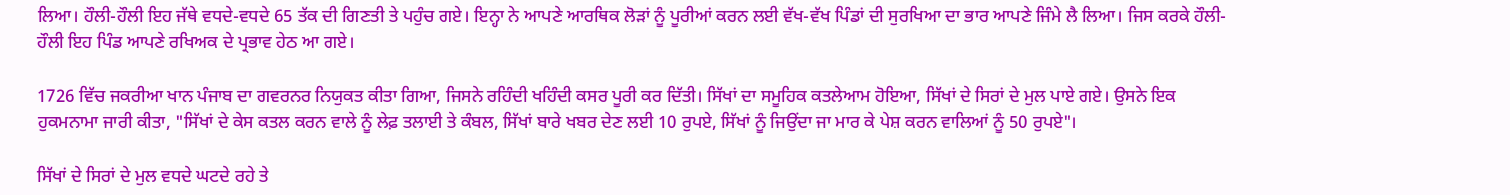ਲਿਆ। ਹੌਲੀ-ਹੌਲੀ ਇਹ ਜੱਥੇ ਵਧਦੇ-ਵਧਦੇ 65 ਤੱਕ ਦੀ ਗਿਣਤੀ ਤੇ ਪਹੁੰਚ ਗਏ। ਇਨ੍ਹਾ ਨੇ ਆਪਣੇ ਆਰਥਿਕ ਲੋੜਾਂ ਨੂੰ ਪੂਰੀਆਂ ਕਰਨ ਲਈ ਵੱਖ-ਵੱਖ ਪਿੰਡਾਂ ਦੀ ਸੁਰਖਿਆ ਦਾ ਭਾਰ ਆਪਣੇ ਜਿੰਮੇ ਲੈ ਲਿਆ। ਜਿਸ ਕਰਕੇ ਹੌਲੀ-ਹੌਲੀ ਇਹ ਪਿੰਡ ਆਪਣੇ ਰਖਿਅਕ ਦੇ ਪ੍ਰਭਾਵ ਹੇਠ ਆ ਗਏ।

1726 ਵਿੱਚ ਜਕਰੀਆ ਖਾਨ ਪੰਜਾਬ ਦਾ ਗਵਰਨਰ ਨਿਯੁਕਤ ਕੀਤਾ ਗਿਆ, ਜਿਸਨੇ ਰਹਿੰਦੀ ਖਹਿੰਦੀ ਕਸਰ ਪੂਰੀ ਕਰ ਦਿੱਤੀ। ਸਿੱਖਾਂ ਦਾ ਸਮੂਹਿਕ ਕਤਲੇਆਮ ਹੋਇਆ, ਸਿੱਖਾਂ ਦੇ ਸਿਰਾਂ ਦੇ ਮੁਲ ਪਾਏ ਗਏ। ਉਸਨੇ ਇਕ ਹੁਕਮਨਾਮਾ ਜਾਰੀ ਕੀਤਾ, "ਸਿੱਖਾਂ ਦੇ ਕੇਸ ਕਤਲ ਕਰਨ ਵਾਲੇ ਨੂੰ ਲੇਫ਼ ਤਲਾਈ ਤੇ ਕੰਬਲ, ਸਿੱਖਾਂ ਬਾਰੇ ਖਬਰ ਦੇਣ ਲਈ 10 ਰੁਪਏ, ਸਿੱਖਾਂ ਨੂੰ ਜਿਉਂਦਾ ਜਾ ਮਾਰ ਕੇ ਪੇਸ਼ ਕਰਨ ਵਾਲਿਆਂ ਨੂੰ 50 ਰੁਪਏ"।

ਸਿੱਖਾਂ ਦੇ ਸਿਰਾਂ ਦੇ ਮੁਲ ਵਧਦੇ ਘਟਦੇ ਰਹੇ ਤੇ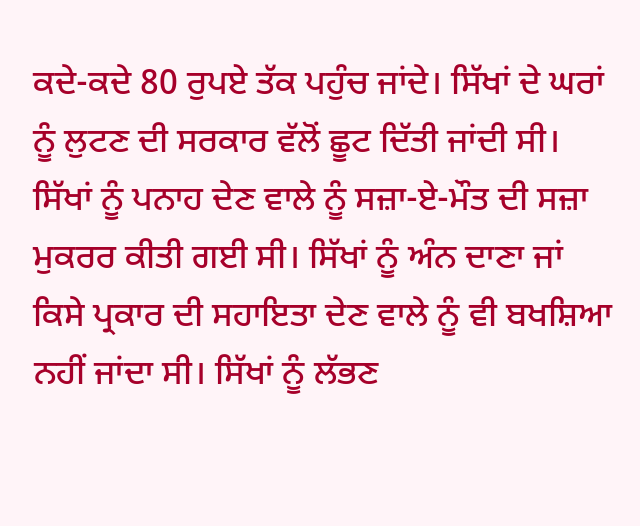ਕਦੇ-ਕਦੇ 80 ਰੁਪਏ ਤੱਕ ਪਹੁੰਚ ਜਾਂਦੇ। ਸਿੱਖਾਂ ਦੇ ਘਰਾਂ ਨੂੰ ਲੁਟਣ ਦੀ ਸਰਕਾਰ ਵੱਲੋਂ ਛੂਟ ਦਿੱਤੀ ਜਾਂਦੀ ਸੀ। ਸਿੱਖਾਂ ਨੂੰ ਪਨਾਹ ਦੇਣ ਵਾਲੇ ਨੂੰ ਸਜ਼ਾ-ਏ-ਮੌਤ ਦੀ ਸਜ਼ਾ ਮੁਕਰਰ ਕੀਤੀ ਗਈ ਸੀ। ਸਿੱਖਾਂ ਨੂੰ ਅੰਨ ਦਾਣਾ ਜਾਂ ਕਿਸੇ ਪ੍ਰਕਾਰ ਦੀ ਸਹਾਇਤਾ ਦੇਣ ਵਾਲੇ ਨੂੰ ਵੀ ਬਖਸ਼ਿਆ ਨਹੀਂ ਜਾਂਦਾ ਸੀ। ਸਿੱਖਾਂ ਨੂੰ ਲੱਭਣ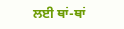ਲਈ ਥਾਂ-ਥਾਂ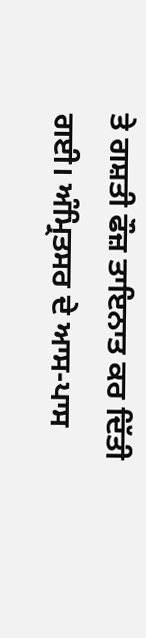ਤੇ ਗਸ਼ਤੀ ਫੌਜ਼ ਤਾਇਨਾਤ ਕਰ ਦਿੱਤੀ ਗਈ। ਅੰਮ੍ਰਿਤਸਰ ਦੇ ਆਸ-ਪਾਸ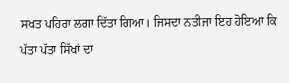ਸਖਤ ਪਹਿਰਾ ਲਗਾ ਦਿੱਤਾ ਗਿਆ। ਜਿਸਦਾ ਨਤੀਜਾ ਇਹ ਹੋਇਆ ਕਿ ਪੱਤਾ ਪੱਤਾ ਸਿੱਖਾਂ ਦਾ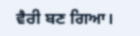ਵੈਰੀ ਬਣ ਗਿਆ।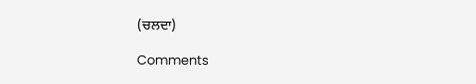(ਚਲਦਾ)

Comments